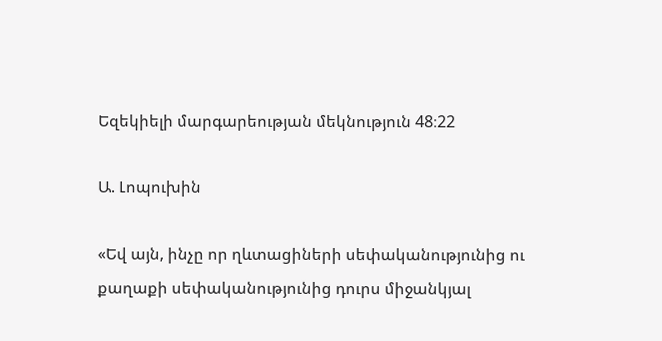Եզեկիելի մարգարեության մեկնություն 48։22

Ա. Լոպուխին

«Եվ այն, ինչը որ ղևտացիների սեփականությունից ու քաղաքի սեփականությունից դուրս միջանկյալ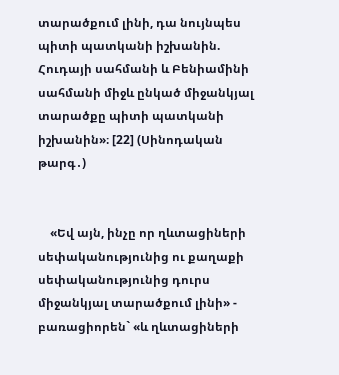տարածքում լինի, դա նույնպես պիտի պատկանի իշխանին. Հուդայի սահմանի և Բենիամինի սահմանի միջև ընկած միջանկյալ տարածքը պիտի պատկանի իշխանին»։ [22] (Սինոդական թարգ․)


    «Եվ այն, ինչը որ ղևտացիների սեփականությունից ու քաղաքի սեփականությունից դուրս միջանկյալ տարածքում լինի» - բառացիորեն` «և ղևտացիների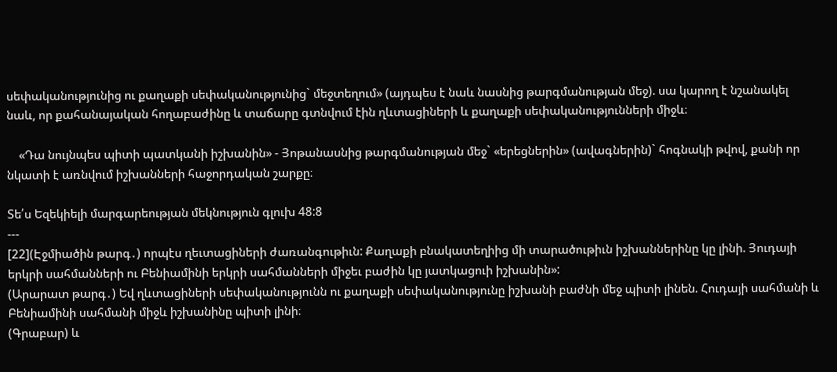սեփականությունից ու քաղաքի սեփականությունից` մեջտեղում» (այդպես է նաև նասնից թարգմանության մեջ). սա կարող է նշանակել նաև, որ քահանայական հողաբաժինը և տաճարը գտնվում էին ղևտացիների և քաղաքի սեփականությունների միջև։

    «Դա նույնպես պիտի պատկանի իշխանին» - Յոթանասնից թարգմանության մեջ` «երեցներին» (ավագներին)` հոգնակի թվով, քանի որ նկատի է առնվում իշխանների հաջորդական շարքը։

Տե՛ս Եզեկիելի մարգարեության մեկնություն գլուխ 48:8
---
[22](Էջմիածին թարգ․) որպէս ղեւտացիների ժառանգութիւն: Քաղաքի բնակատեղիից մի տարածութիւն իշխաններինը կը լինի. Յուդայի երկրի սահմանների ու Բենիամինի երկրի սահմանների միջեւ բաժին կը յատկացուի իշխանին»:
(Արարատ թարգ․) Եվ ղևտացիների սեփականությունն ու քաղաքի սեփականությունը իշխանի բաժնի մեջ պիտի լինեն. Հուդայի սահմանի և Բենիամինի սահմանի միջև իշխանինը պիտի լինի։
(Գրաբար) և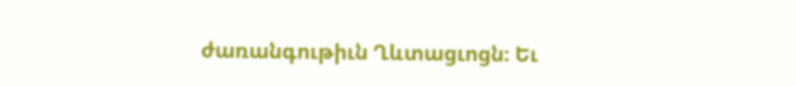ժառանգութիւն Ղևտացւոցն։ Եւ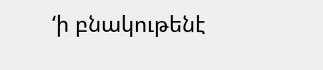‘ի բնակութենէ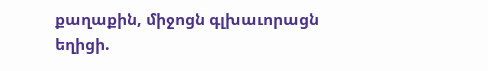քաղաքին, միջոցն գլխաւորացն եղիցի.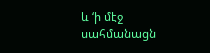և ‘ի մէջ սահմանացն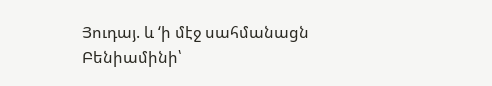Յուդայ. և ‘ի մէջ սահմանացն Բենիամինի՝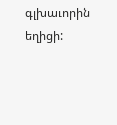գլխաւորին եղիցի: